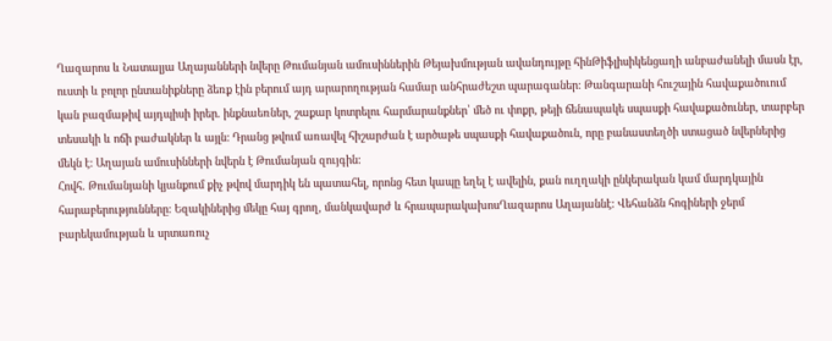Ղազարոս և Նատալյա Աղայանների նվերը Թումանյան ամուսիններին Թեյախմության ավանդույթը հինԹիֆլիսիկենցաղի անբաժանելի մասն էր, ուստի և բոլոր ընտանիքները ձեռք էին բերում այդ արարողության համար անհրաժեշտ պարագաներ: Թանգարանի հուշային հավաքածուում կան բազմաթիվ այդպիսի իրեր. ինքնաեռներ, շաքար կոտրելու հարմարանքներ՝ մեծ ու փոքր, թեյի ճենապակե սպասքի հավաքածուներ, տարբեր տեսակի և ոճի բաժակներ և այլն: Դրանց թվում առավել հիշարժան է արծաթե սպասքի հավաքածուն, որը բանաստեղծի ստացած նվերներից մեկն է: Աղայան ամուսինների նվերն է Թումանյան զույգին:
Հովհ. Թումանյանի կյանքում քիչ թվով մարդիկ են պատահել, որոնց հետ կապը եղել է ավելին, քան ուղղակի ընկերական կամ մարդկային հարաբերությունները: Եզակիներից մեկը հայ գրող, մանկավարժ և հրապարակախոսՂազարոս Աղայաննէ: Վեհանձն հոգիների ջերմ բարեկամության և սրտառուչ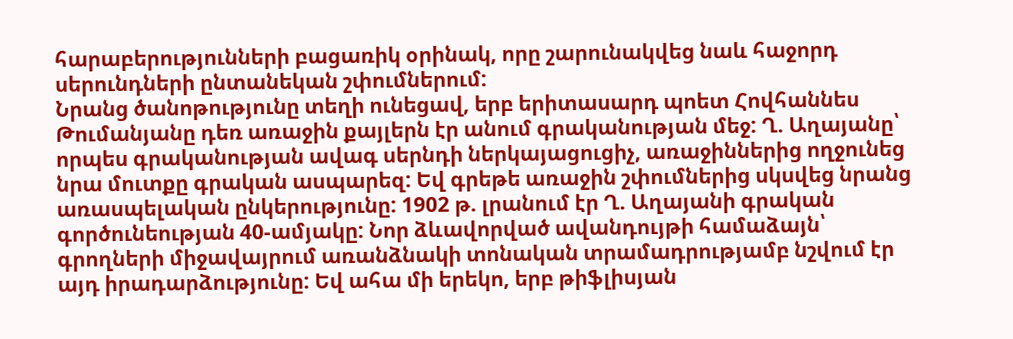հարաբերությունների բացառիկ օրինակ, որը շարունակվեց նաև հաջորդ սերունդների ընտանեկան շփումներում:
Նրանց ծանոթությունը տեղի ունեցավ, երբ երիտասարդ պոետ Հովհաննես Թումանյանը դեռ առաջին քայլերն էր անում գրականության մեջ: Ղ. Աղայանը՝ որպես գրականության ավագ սերնդի ներկայացուցիչ, առաջիններից ողջունեց նրա մուտքը գրական ասպարեզ: Եվ գրեթե առաջին շփումներից սկսվեց նրանց առասպելական ընկերությունը: 1902 թ. լրանում էր Ղ. Աղայանի գրական գործունեության 40-ամյակը: Նոր ձևավորված ավանդույթի համաձայն՝ գրողների միջավայրում առանձնակի տոնական տրամադրությամբ նշվում էր այդ իրադարձությունը: Եվ ահա մի երեկո, երբ թիֆլիսյան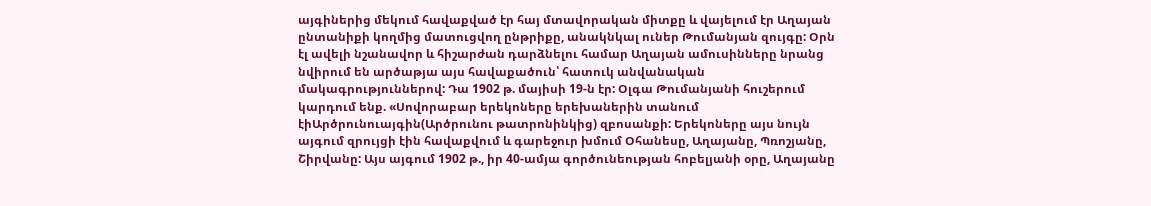այգիներից մեկում հավաքված էր հայ մտավորական միտքը և վայելում էր Աղայան ընտանիքի կողմից մատուցվող ընթրիքը, անակնկալ ուներ Թումանյան զույգը: Օրն էլ ավելի նշանավոր և հիշարժան դարձնելու համար Աղայան ամուսինները նրանց նվիրում են արծաթյա այս հավաքածուն՝ հատուկ անվանական մակագրություններով: Դա 1902 թ. մայիսի 19-ն էր: Օլգա Թումանյանի հուշերում կարդում ենք. «Սովորաբար երեկոները երեխաներին տանում էիԱրծրունուայգին(Արծրունու թատրոնինկից) զբոսանքի: Երեկոները այս նույն այգում զրույցի էին հավաքվում և գարեջուր խմում Օհանեսը, Աղայանը, Պռոշյանը, Շիրվանը: Այս այգում 1902 թ., իր 40-ամյա գործունեության հոբելյանի օրը, Աղայանը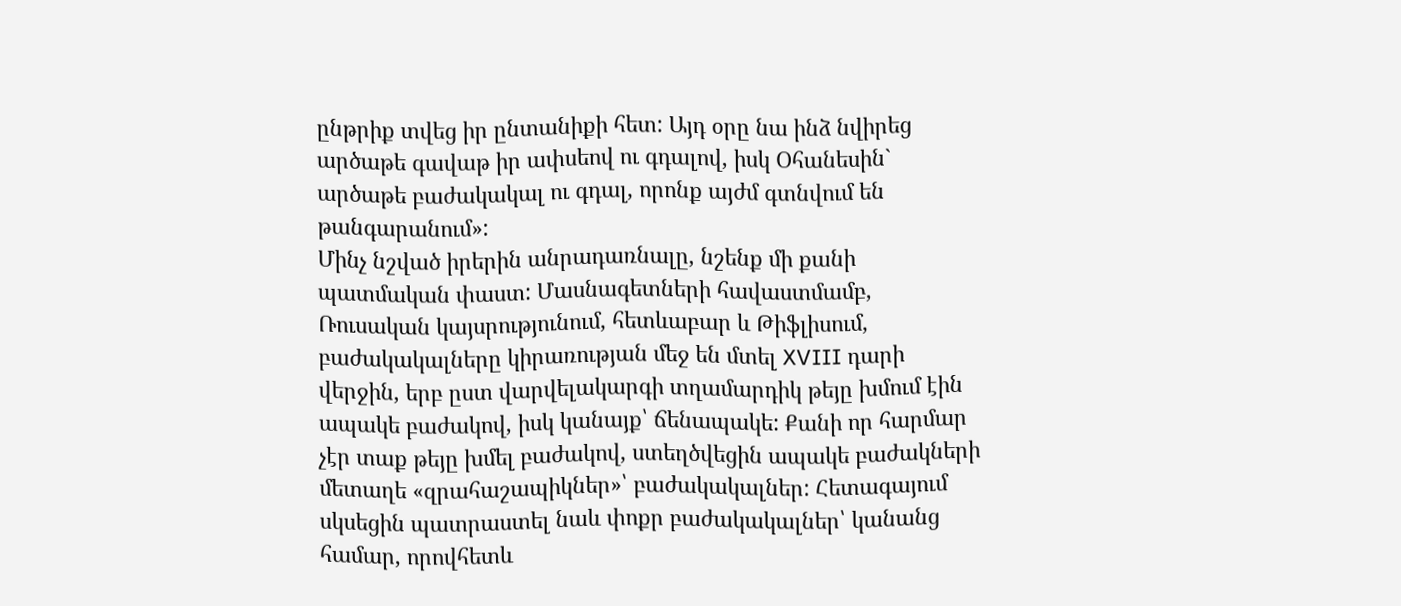ընթրիք տվեց իր ընտանիքի հետ: Այդ օրը նա ինձ նվիրեց արծաթե գավաթ իր ափսեով ու գդալով, իսկ Օհանեսին` արծաթե բաժակակալ ու գդալ, որոնք այժմ գտնվում են թանգարանում»:
Մինչ նշված իրերին անրադառնալը, նշենք մի քանի պատմական փաստ: Մասնագետների հավաստմամբ, Ռուսական կայսրությունում, հետևաբար և Թիֆլիսում, բաժակակալները կիրառության մեջ են մտել XVIII դարի վերջին, երբ ըստ վարվելակարգի տղամարդիկ թեյը խմում էին ապակե բաժակով, իսկ կանայք՝ ճենապակե: Քանի որ հարմար չէր տաք թեյը խմել բաժակով, ստեղծվեցին ապակե բաժակների մետաղե «զրահաշապիկներ»՝ բաժակակալներ: Հետագայում սկսեցին պատրաստել նաև փոքր բաժակակալներ՝ կանանց համար, որովհետև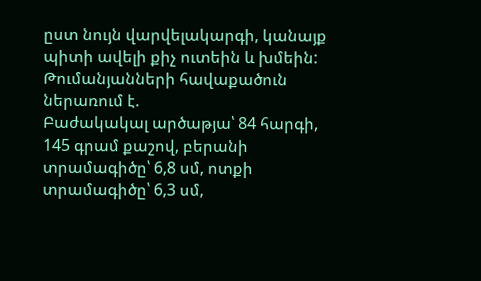ըստ նույն վարվելակարգի, կանայք պիտի ավելի քիչ ուտեին և խմեին:
Թումանյանների հավաքածուն ներառում է.
Բաժակակալ արծաթյա՝ 84 հարգի, 145 գրամ քաշով, բերանի տրամագիծը՝ 6,8 սմ, ոտքի տրամագիծը՝ 6,3 սմ,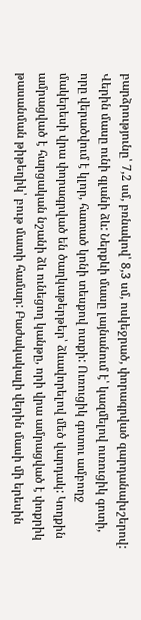բարձրությունը՝ 7,2 սմ, բռնակով՝ 8,3 սմ, ոսկեջրած, փորագրված զարդանախշերով: Վերին մասը ունի գլանի ձև: Ներքևի մասը լայնանում է՝ կազմելով ուռուցիկ գոտի, որը վերածվում է կլոր, հատած կոնի տեսքով ոտքի: Ուռուցիկ գոտու ամբողջ մակերեսի վրա փորագրված են ծաղկաթերթեր՝ ձևավորելով մեծ վարդակ: Կողքին ամրացված է հարցական նշանի ձև ունեցող կանթը, որի վրա ամրացված է փոքրիկ թասանման թիթեղիկ՝ բութ մատի համար: Բաժակակալի վերին մասի մի երեսին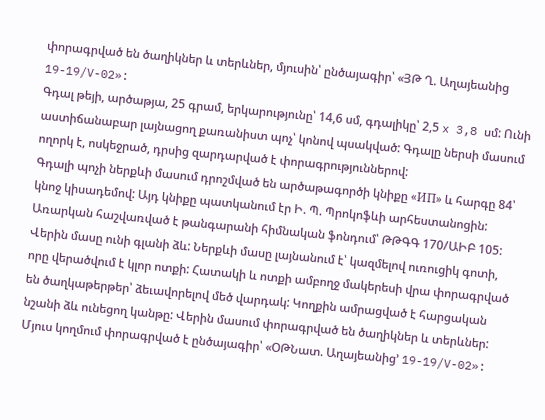փորագրված են ծաղիկներ և տերևներ, մյուսին՝ ընծայագիր՝ «ՅԹ Ղ. Աղայեանից 19-19/V-02»:
Գդալ թեյի, արծաթյա, 25 գրամ, երկարությունը՝ 14,6 սմ, գդալիկը՝ 2,5 x 3,8 սմ: Ունի աստիճանաբար լայնացող քառանիստ պոչ՝ կոնով պսակված: Գդալը ներսի մասում ողորկ է, ոսկեջրած, դրսից զարդարված է փորագրություններով:
Գդալի պոչի ներքևի մասում դրոշմված են արծաթագործի կնիքը «ИП» և հարգը 84՝ կնոջ կիսադեմով: Այդ կնիքը պատկանում էր Ի. Պ. Պրոկոֆևի արհեստանոցին:
Առարկան հաշվառված է թանգարանի հիմնական ֆոնդում՝ ԹԹԳԳ 170/ԱԻԲ 105:
Վերին մասը ունի գլանի ձև: Ներքևի մասը լայնանում է՝ կազմելով ուռուցիկ գոտի, որը վերածվում է կլոր ոտքի: Հատակի և ոտքի ամբողջ մակերեսի վրա փորագրված են ծաղկաթերթեր՝ ձեւավորելով մեծ վարդակ: Կողքին ամրացված է հարցական նշանի ձև ունեցող կանթը: Վերին մասում փորագրված են ծաղիկներ և տերևներ: Մյուս կողմում փորագրված է ընծայագիր՝ «ՕԹՆատ. Աղայեանից՚ 19-19/V-02»: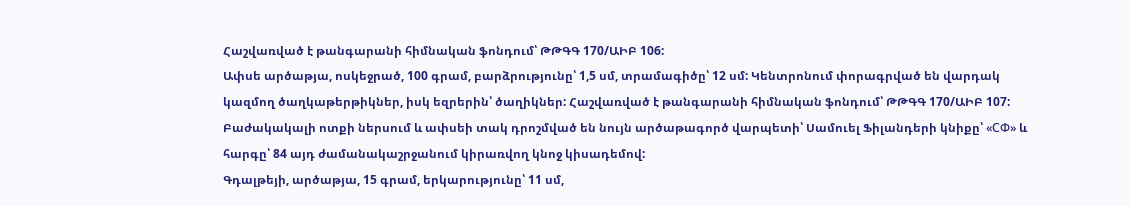Հաշվառված է թանգարանի հիմնական ֆոնդում՝ ԹԹԳԳ 170/ԱԻԲ 106:
Ափսե արծաթյա, ոսկեջրած, 100 գրամ, բարձրությունը՝ 1,5 սմ, տրամագիծը՝ 12 սմ: Կենտրոնում փորագրված են վարդակ կազմող ծաղկաթերթիկներ, իսկ եզրերին՝ ծաղիկներ: Հաշվառված է թանգարանի հիմնական ֆոնդում՝ ԹԹԳԳ 170/ԱԻԲ 107:
Բաժակակալի ոտքի ներսում և ափսեի տակ դրոշմված են նույն արծաթագործ վարպետի՝ Սամուել Ֆիլանդերի կնիքը՝ «СФ» և հարգը՝ 84 այդ ժամանակաշրջանում կիրառվող կնոջ կիսադեմով:
Գդալթեյի, արծաթյա, 15 գրամ, երկարությունը՝ 11 սմ,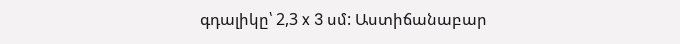գդալիկը՝ 2,3 x 3 սմ: Աստիճանաբար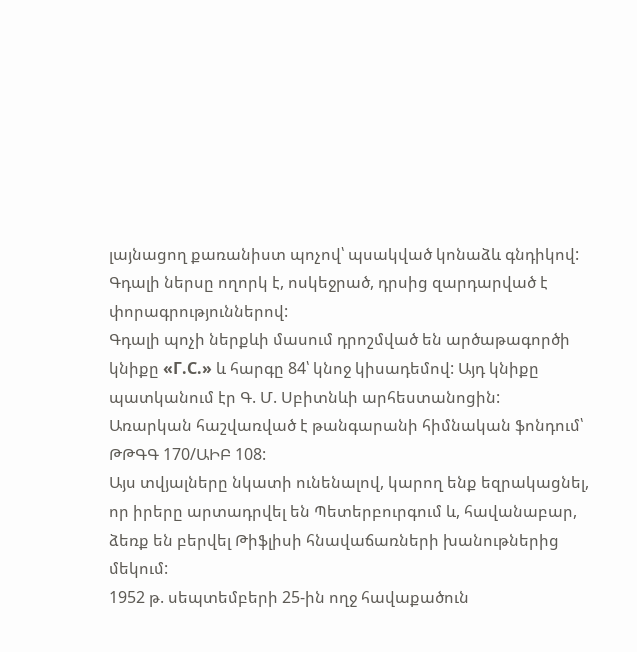լայնացող քառանիստ պոչով՝ պսակված կոնաձև գնդիկով: Գդալի ներսը ողորկ է, ոսկեջրած, դրսից զարդարված է փորագրություններով:
Գդալի պոչի ներքևի մասում դրոշմված են արծաթագործի կնիքը «Г.С.» և հարգը 84՝ կնոջ կիսադեմով: Այդ կնիքը պատկանում էր Գ. Մ. Սբիտնևի արհեստանոցին:
Առարկան հաշվառված է թանգարանի հիմնական ֆոնդում՝ ԹԹԳԳ 170/ԱԻԲ 108:
Այս տվյալները նկատի ունենալով, կարող ենք եզրակացնել, որ իրերը արտադրվել են Պետերբուրգում և, հավանաբար, ձեռք են բերվել Թիֆլիսի հնավաճառների խանութներից մեկում:
1952 թ. սեպտեմբերի 25-ին ողջ հավաքածուն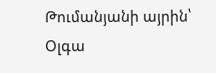Թումանյանի այրին՝ Օլգա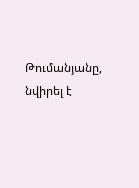Թումանյանը, նվիրել է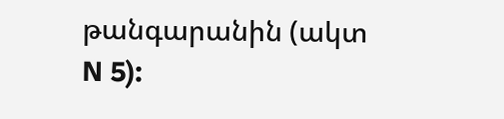թանգարանին (ակտ N 5):